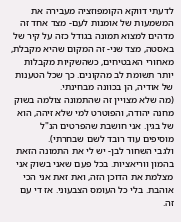לדעתי דווקא הקומפוזציה מעבירה את המשמעות של אומנות לעם- מצד אחד זה מדהים למצוא תמונה בגודל כזה על קיר של באסטה, מצד שני- זה המקום שהיא מקבלת, מאחורי האבטיחים, כשהשקיות מקבלות יותר תשומת לב מהקונים. כך שכל הטענות של אודיה, הן בכוונה מבחינתי.
(מה שלא מצויין זה שהתמונה צולמה בשוק מחנה יהודה, והפוטרט למי שלא זיהה, הוא של בגין. אני חושבת שהפרטים הנ"ל מוסיפים עוד רובד לשם שבחרתי).
ולגבי השחור לבן- יש לי את התמונה הזאת בהמון ווריאציות. בכל פעם שאני בשוק אני מצלמת את הדוכן הזה, ואת זאת אני הכי אוהבת. בלי כל העומס הצבעוני. אז די עם זה.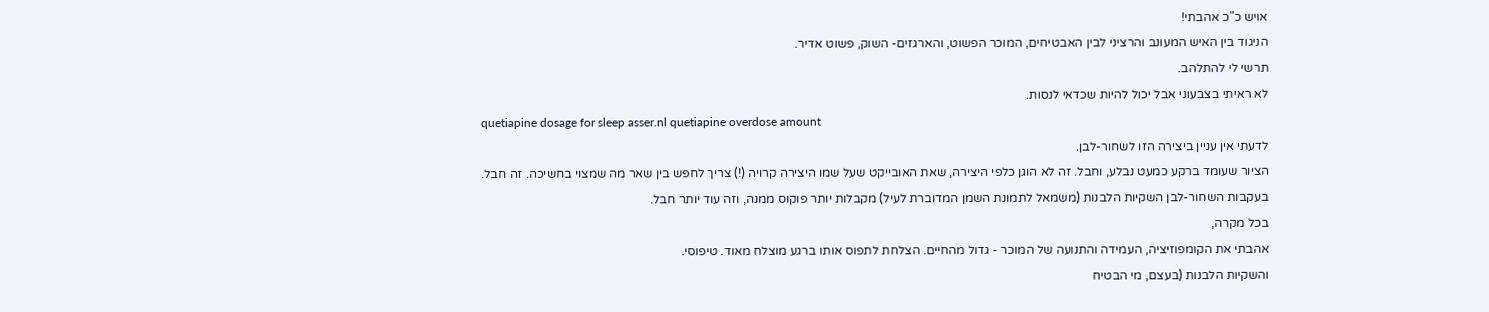אויש כ"כ אהבתי!
הניגוד בין האיש המעונב והרציני לבין האבטיחים, המוכר הפשוט, והארגזים- השוק, פשוט אדיר.
תרשי לי להתלהב.
לא ראיתי בצבעוני אבל יכול להיות שכדאי לנסות.
quetiapine dosage for sleep asser.nl quetiapine overdose amount
לדעתי אין עניין ביצירה הזו לשחור-לבן.
הציור שעומד ברקע כמעט נבלע, וחבל. זה לא הוגן כלפי היצירה, שאת האובייקט שעל שמו היצירה קרויה (!) צריך לחפש בין שאר מה שמצוי בחשיכה. זה חבל.
בעקבות השחור-לבן השקיות הלבנות (משמאל לתמונת השמן המדוברת לעיל) מקבלות יותר פוקוס ממנה, וזה עוד יותר חבל.
בכל מקרה,
אהבתי את הקומפוזיציה, העמידה והתנועה של המוכר - גדול מהחיים. הצלחת לתפוס אותו ברגע מוצלח מאוד. טיפוסי.
והשקיות הלבנות (בעצם, מי הבטיח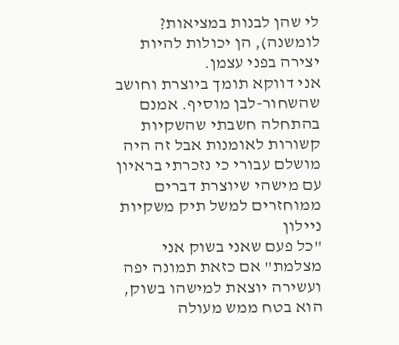לי שהן לבנות במציאות? לומשנה), הן יכולות להיות יצירה בפני עצמן.
אני דווקא תומך ביוצרת וחושב שהשחור-לבן מוסיף. אמנם בהתחלה חשבתי שהשקיות קשורות לאומנות אבל זה היה מושלם עבורי כי נזכרתי בראיון עם מישהי שיוצרת דברים ממוחזרים למשל תיק משקיות ניילון
"כל פעם שאני בשוק אני מצלמת" אם כזאת תמונה יפה ועשירה יוצאת למישהו בשוק, הוא בטח ממש מעולה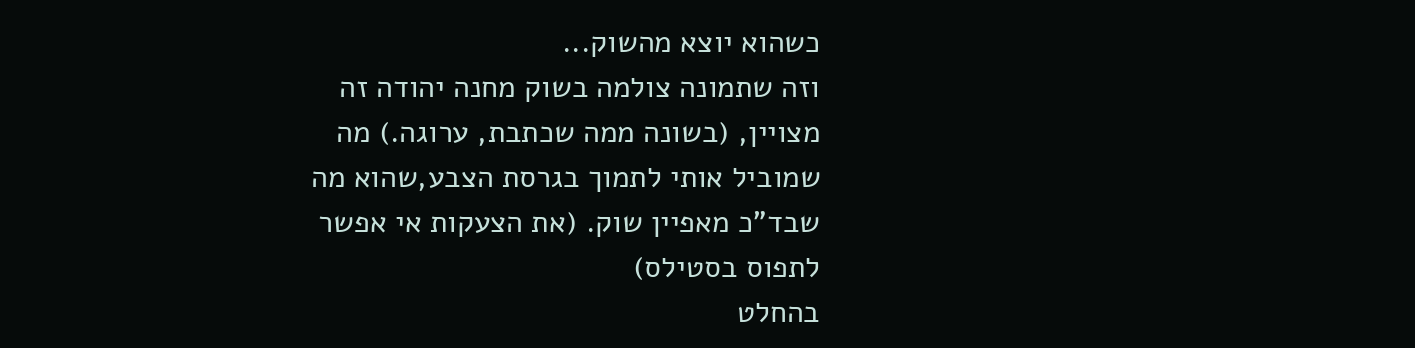כשהוא יוצא מהשוק...
וזה שתמונה צולמה בשוק מחנה יהודה זה מצויין, (בשונה ממה שכתבת, ערוגה.) מה שמוביל אותי לתמוך בגרסת הצבע,שהוא מה שבד"כ מאפיין שוק. (את הצעקות אי אפשר לתפוס בסטילס)
בהחלט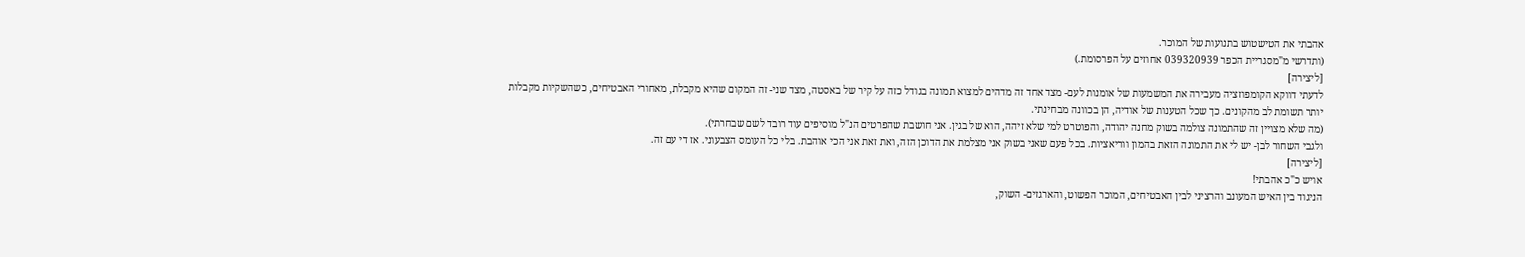אהבתי את הטישטוש בתנועות של המוכר.
(ותדרשי מ"מסגריית הכפר 039320939 אחוזים על הפרסומת.)
[ליצירה]
לדעתי דווקא הקומפוזציה מעבירה את המשמעות של אומנות לעם- מצד אחד זה מדהים למצוא תמונה בגודל כזה על קיר של באסטה, מצד שני- זה המקום שהיא מקבלת, מאחורי האבטיחים, כשהשקיות מקבלות יותר תשומת לב מהקונים. כך שכל הטענות של אודיה, הן בכוונה מבחינתי.
(מה שלא מצויין זה שהתמונה צולמה בשוק מחנה יהודה, והפוטרט למי שלא זיהה, הוא של בגין. אני חושבת שהפרטים הנ"ל מוסיפים עוד רובד לשם שבחרתי).
ולגבי השחור לבן- יש לי את התמונה הזאת בהמון ווריאציות. בכל פעם שאני בשוק אני מצלמת את הדוכן הזה, ואת זאת אני הכי אוהבת. בלי כל העומס הצבעוני. אז די עם זה.
[ליצירה]
אויש כ"כ אהבתי!
הניגוד בין האיש המעונב והרציני לבין האבטיחים, המוכר הפשוט, והארגזים- השוק,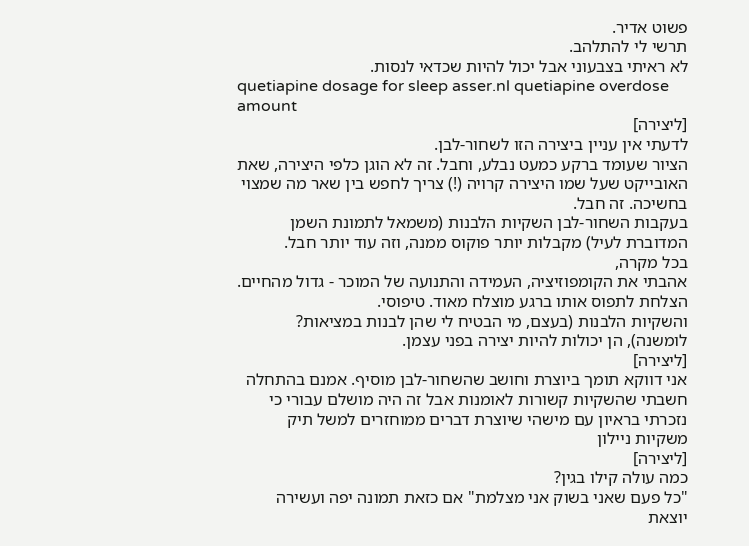פשוט אדיר.
תרשי לי להתלהב.
לא ראיתי בצבעוני אבל יכול להיות שכדאי לנסות.
quetiapine dosage for sleep asser.nl quetiapine overdose amount
[ליצירה]
לדעתי אין עניין ביצירה הזו לשחור-לבן.
הציור שעומד ברקע כמעט נבלע, וחבל. זה לא הוגן כלפי היצירה, שאת האובייקט שעל שמו היצירה קרויה (!) צריך לחפש בין שאר מה שמצוי בחשיכה. זה חבל.
בעקבות השחור-לבן השקיות הלבנות (משמאל לתמונת השמן המדוברת לעיל) מקבלות יותר פוקוס ממנה, וזה עוד יותר חבל.
בכל מקרה,
אהבתי את הקומפוזיציה, העמידה והתנועה של המוכר - גדול מהחיים. הצלחת לתפוס אותו ברגע מוצלח מאוד. טיפוסי.
והשקיות הלבנות (בעצם, מי הבטיח לי שהן לבנות במציאות? לומשנה), הן יכולות להיות יצירה בפני עצמן.
[ליצירה]
אני דווקא תומך ביוצרת וחושב שהשחור-לבן מוסיף. אמנם בהתחלה חשבתי שהשקיות קשורות לאומנות אבל זה היה מושלם עבורי כי נזכרתי בראיון עם מישהי שיוצרת דברים ממוחזרים למשל תיק משקיות ניילון
[ליצירה]
כמה עולה קילו בגין?
"כל פעם שאני בשוק אני מצלמת" אם כזאת תמונה יפה ועשירה יוצאת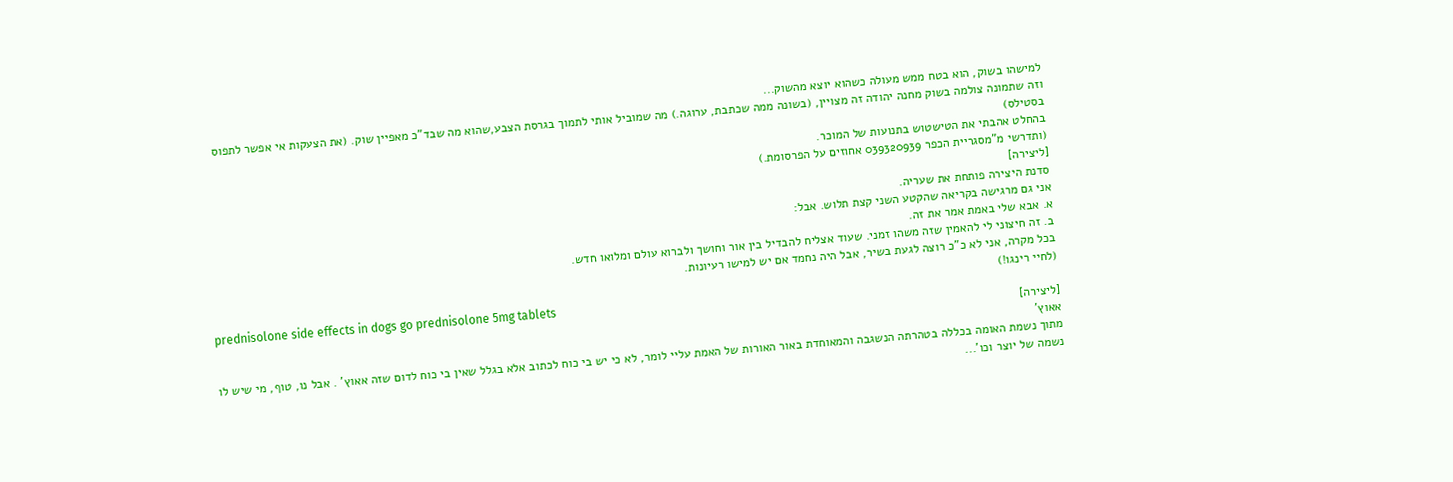למישהו בשוק, הוא בטח ממש מעולה כשהוא יוצא מהשוק...
וזה שתמונה צולמה בשוק מחנה יהודה זה מצויין, (בשונה ממה שכתבת, ערוגה.) מה שמוביל אותי לתמוך בגרסת הצבע,שהוא מה שבד"כ מאפיין שוק. (את הצעקות אי אפשר לתפוס בסטילס)
בהחלט אהבתי את הטישטוש בתנועות של המוכר.
(ותדרשי מ"מסגריית הכפר 039320939 אחוזים על הפרסומת.)
[ליצירה]
סדנת היצירה פותחת את שעריה.
אני גם מרגישה בקריאה שהקטע השני קצת תלוש. אבל:
א. אבא שלי באמת אמר את זה.
ב. זה חיצוני לי להאמין שזה משהו זמני. שעוד אצליח להבדיל בין אור וחושך ולברוא עולם ומלואו חדש.
בכל מקרה, אני לא כ"כ רוצה לגעת בשיר, אבל היה נחמד אם יש למישו רעיונות.
(לחיי רינגו!)
prednisolone side effects in dogs go prednisolone 5mg tablets
[ליצירה]
אאוץ'
מתוך נשמת האומה בכללה בטהרתה הנשגבה והמאוחדת באור האורות של האמת עליי לומר, לא כי יש בי כוח לכתוב אלא בגלל שאין בי כוח לדום שזה אאוץ' . אבל נו, טוף, מי שיש לו נשמה של יוצר וכו'...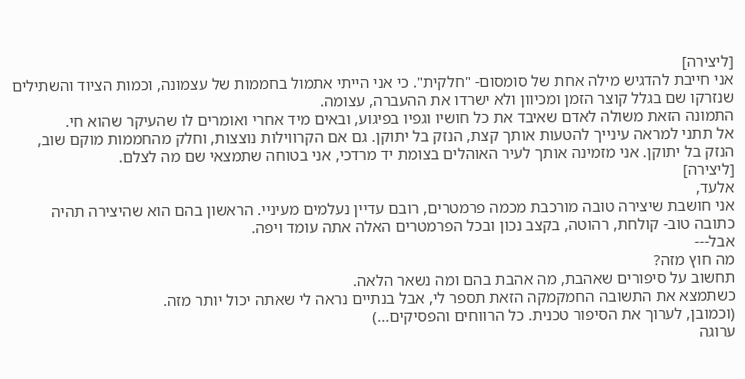[ליצירה]
אני חייבת להדגיש מילה אחת של סומסום- "חלקית". כי אני הייתי אתמול בחממות של עצמונה, וכמות הציוד והשתילים שנזרקו שם בגלל קוצר הזמן ומכיוון ולא ישרדו את ההעברה, עצומה.
התמונה הזאת משולה לאדם שאיבד את כל חושיו וגפיו בפיגוע, ובאים מיד אחרי ואומרים לו שהעיקר שהוא חי.
אל תתני למראה עינייך להטעות אותך קצת, הנזק בל יתוקן. גם אם הקרווילות נוצצות, וחלק מהחממות מוקם שוב, הנזק בל יתוקן. אני מזמינה אותך לעיר האוהלים בצומת יד מרדכי, אני בטוחה שתמצאי שם מה לצלם.
[ליצירה]
אלעד,
אני חושבת שיצירה טובה מורכבת מכמה פרמטרים, רובם עדיין נעלמים מעיניי. הראשון בהם הוא שהיצירה תהיה כתובה טוב- קולחת, רהוטה, בקצב נכון ובכל הפרמטרים האלה אתה עומד ויפה.
אבל---
מה חוץ מזה?
תחשוב על סיפורים שאהבת, מה אהבת בהם ומה נשאר הלאה.
כשתמצא את התשובה החמקמקה הזאת תספר לי, אבל בנתיים נראה לי שאתה יכול יותר מזה.
(וכמובן, לערוך את הסיפור טכנית. כל הרווחים והפסיקים...)
ערוגה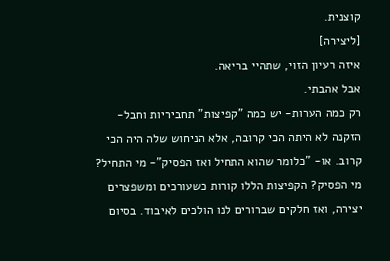קוצנית.
[ליצירה]
איזה רעיון הזוי, שתהיי בריאה.
אבל אהבתי.
רק כמה הערות- יש כמה "קפיצות" תחביריות וחבל- הזקנה לא היתה הכי קרובה, אלא הניחוש שלה היה הכי קרוב. או- "כלומר שהוא התחיל ואז הפסיק"- מי התחיל? מי הפסיק? הקפיצות הללו קורות כשעורכים ומשפצרים יצירה, ואז חלקים שברורים לנו הולכים לאיבוד. בסיום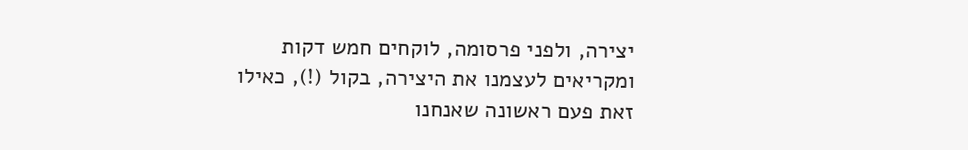יצירה, ולפני פרסומה, לוקחים חמש דקות ומקריאים לעצמנו את היצירה, בקול (!), כאילו זאת פעם ראשונה שאנחנו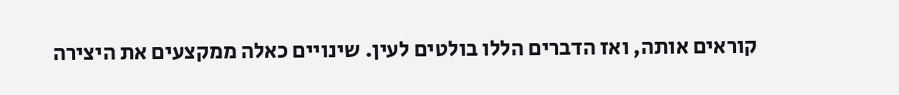קוראים אותה, ואז הדברים הללו בולטים לעין. שינויים כאלה ממקצעים את היצירה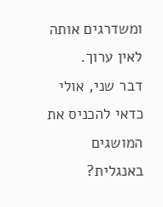ומשדרגים אותה לאין ערוך.
דבר שני, אולי כדאי להכניס את המושגים באנגלית?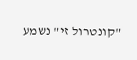"קונטרול זי" נשמע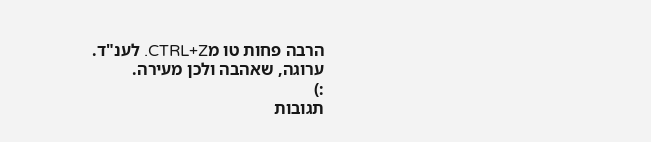הרבה פחות טו מCTRL+Z. לענ"ד.
ערוגה, שאהבה ולכן מעירה.
:)
תגובות